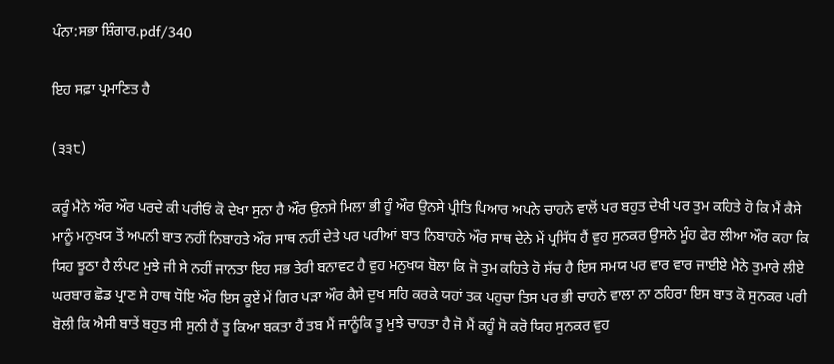ਪੰਨਾ:ਸਭਾ ਸ਼ਿੰਗਾਰ.pdf/340

ਇਹ ਸਫ਼ਾ ਪ੍ਰਮਾਣਿਤ ਹੈ

(੩੩੮)

ਕਰੂੰ ਮੈਨੇ ਔਰ ਔਰ ਪਰਦੇ ਕੀ ਪਰੀਓਂ ਕੋ ਦੇਖਾ ਸੁਨਾ ਹੈ ਔਰ ਉਨਸੇ ਮਿਲਾ ਭੀ ਹੂੰ ਔਰ ਉਨਸੇ ਪ੍ਰੀਤਿ ਪਿਆਰ ਅਪਨੇ ਚਾਹਨੇ ਵਾਲੋਂ ਪਰ ਬਹੁਤ ਦੇਖੀ ਪਰ ਤੁਮ ਕਹਿਤੇ ਹੋ ਕਿ ਮੈਂ ਕੈਸੇ ਮਾਨੂੰ ਮਨੁਖਯ ਤੋਂ ਅਪਨੀ ਬਾਤ ਨਹੀਂ ਨਿਬਾਹਤੇ ਔਰ ਸਾਥ ਨਹੀਂ ਦੇਤੇ ਪਰ ਪਰੀਆਂ ਬਾਤ ਨਿਬਾਹਨੇ ਔਰ ਸਾਥ ਦੇਨੇ ਮੇਂ ਪ੍ਰਸਿੱਧ ਹੈਂ ਵੁਹ ਸੁਨਕਰ ਉਸਨੇ ਮੂੰਹ ਫੇਰ ਲੀਆ ਔਰ ਕਹਾ ਕਿ ਯਿਹ ਝੂਠਾ ਹੈ ਲੰਪਟ ਮੁਝੇ ਜੀ ਸੇ ਨਹੀਂ ਜਾਨਤਾ ਇਹ ਸਭ ਤੇਰੀ ਬਨਾਵਟ ਹੈ ਵੁਹ ਮਨੁਖਯ ਬੋਲਾ ਕਿ ਜੋ ਤੁਮ ਕਹਿਤੇ ਹੋ ਸੱਚ ਹੈ ਇਸ ਸਮਯ ਪਰ ਵਾਰ ਵਾਰ ਜਾਈਏ ਮੈਨੇ ਤੁਮਾਰੇ ਲੀਏ ਘਰਬਾਰ ਛੋਡ ਪ੍ਰਾਣ ਸੇ ਹਾਥ ਧੋਇ ਔਰ ਇਸ ਕੂਏਂ ਮੇਂ ਗਿਰ ਪੜਾ ਔਰ ਕੈਸੇ ਦੁਖ ਸਹਿ ਕਰਕੇ ਯਹਾਂ ਤਕ ਪਹੁਚਾ ਤਿਸ ਪਰ ਭੀ ਚਾਹਨੇ ਵਾਲਾ ਨਾ ਠਹਿਰਾ ਇਸ ਬਾਤ ਕੋ ਸੁਨਕਰ ਪਰੀ ਬੋਲੀ ਕਿ ਐਸੀ ਬਾਤੇਂ ਬਹੁਤ ਸੀ ਸੁਨੀ ਹੈਂ ਤੂ ਕਿਆ ਬਕਤਾ ਹੈਂ ਤਬ ਮੈਂ ਜਾਨੂੰਕਿ ਤੂ ਮੁਝੇ ਚਾਹਤਾ ਹੈ ਜੋ ਮੈਂ ਕਹੂੰ ਸੋ ਕਰੋ ਯਿਹ ਸੁਨਕਰ ਵੁਹ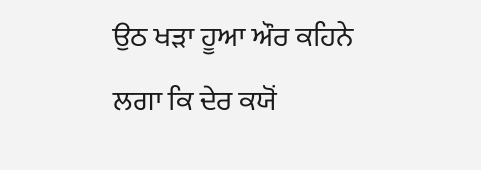ਉਠ ਖੜਾ ਹੂਆ ਔਰ ਕਹਿਨੇ ਲਗਾ ਕਿ ਦੇਰ ਕਯੋਂ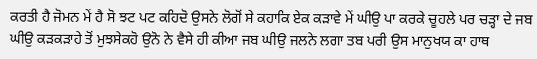ਕਰਤੀ ਹੈ ਜੋਮਨ ਮੇਂ ਹੈ ਸੋ ਝਟ ਪਟ ਕਹਿਦੋ ਉਸਨੇ ਲੋਗੋਂ ਸੇ ਕਹਾਕਿ ਏਕ ਕੜਾਵੇ ਮੇਂ ਘੀਉ ਪਾ ਕਰਕੇ ਚੂਹਲੇ ਪਰ ਚੜ੍ਹਾ ਦੇ ਜਬ ਘੀਉ ਕੜਕੜਾਹੇ ਤੋਂ ਮੁਝਸੇਕਹੋ ਉਨੋ ਨੇ ਵੈਸੇ ਹੀ ਕੀਆ ਜਬ ਘੀਉ ਜਲਨੇ ਲਗਾ ਤਬ ਪਰੀ ਉਸ ਮਾਨੁਖਯ ਕਾ ਹਾਥ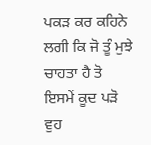ਪਕੜ ਕਰ ਕਹਿਨੇ ਲਗੀ ਕਿ ਜੋ ਤੂੰ ਮੁਝੇ ਚਾਹਤਾ ਹੈ ਤੋ ਇਸਮੇਂ ਕੂਦ ਪੜੋ ਵੁਹ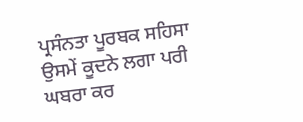ਪ੍ਰਸੰਨਤਾ ਪੂਰਬਕ ਸਹਿਸਾ ਉਸਮੇਂ ਕੂਦਨੇ ਲਗਾ ਪਰੀ ਘਬਰਾ ਕਰ